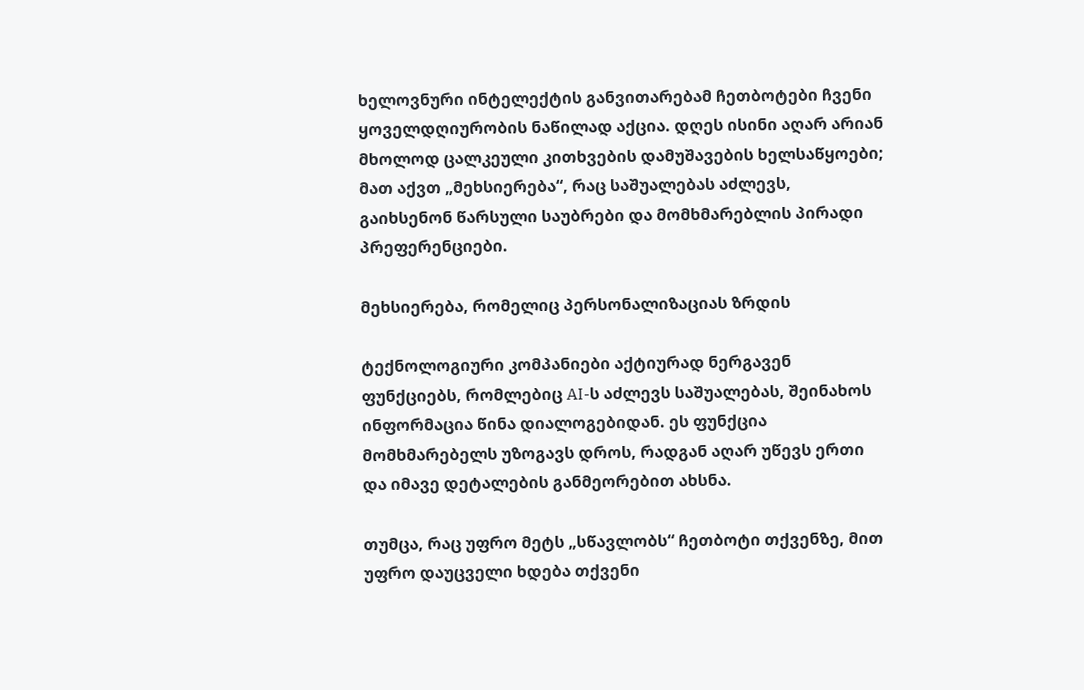ხელოვნური ინტელექტის განვითარებამ ჩეთბოტები ჩვენი ყოველდღიურობის ნაწილად აქცია. დღეს ისინი აღარ არიან მხოლოდ ცალკეული კითხვების დამუშავების ხელსაწყოები; მათ აქვთ „მეხსიერება“, რაც საშუალებას აძლევს, გაიხსენონ წარსული საუბრები და მომხმარებლის პირადი პრეფერენციები.

მეხსიერება, რომელიც პერსონალიზაციას ზრდის

ტექნოლოგიური კომპანიები აქტიურად ნერგავენ ფუნქციებს, რომლებიც AI-ს აძლევს საშუალებას, შეინახოს ინფორმაცია წინა დიალოგებიდან. ეს ფუნქცია მომხმარებელს უზოგავს დროს, რადგან აღარ უწევს ერთი და იმავე დეტალების განმეორებით ახსნა.

თუმცა, რაც უფრო მეტს „სწავლობს“ ჩეთბოტი თქვენზე, მით უფრო დაუცველი ხდება თქვენი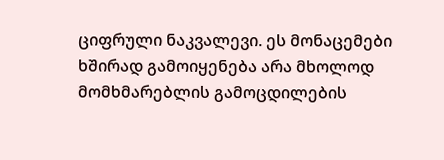ციფრული ნაკვალევი. ეს მონაცემები ხშირად გამოიყენება არა მხოლოდ მომხმარებლის გამოცდილების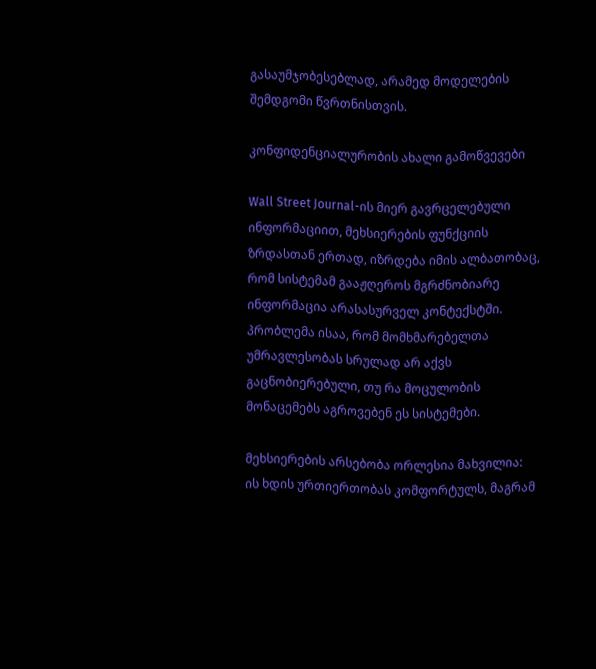გასაუმჯობესებლად, არამედ მოდელების შემდგომი წვრთნისთვის.

კონფიდენციალურობის ახალი გამოწვევები

Wall Street Journal-ის მიერ გავრცელებული ინფორმაციით, მეხსიერების ფუნქციის ზრდასთან ერთად, იზრდება იმის ალბათობაც, რომ სისტემამ გააჟღეროს მგრძნობიარე ინფორმაცია არასასურველ კონტექსტში. პრობლემა ისაა, რომ მომხმარებელთა უმრავლესობას სრულად არ აქვს გაცნობიერებული, თუ რა მოცულობის მონაცემებს აგროვებენ ეს სისტემები.

მეხსიერების არსებობა ორლესია მახვილია: ის ხდის ურთიერთობას კომფორტულს, მაგრამ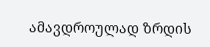ამავდროულად ზრდის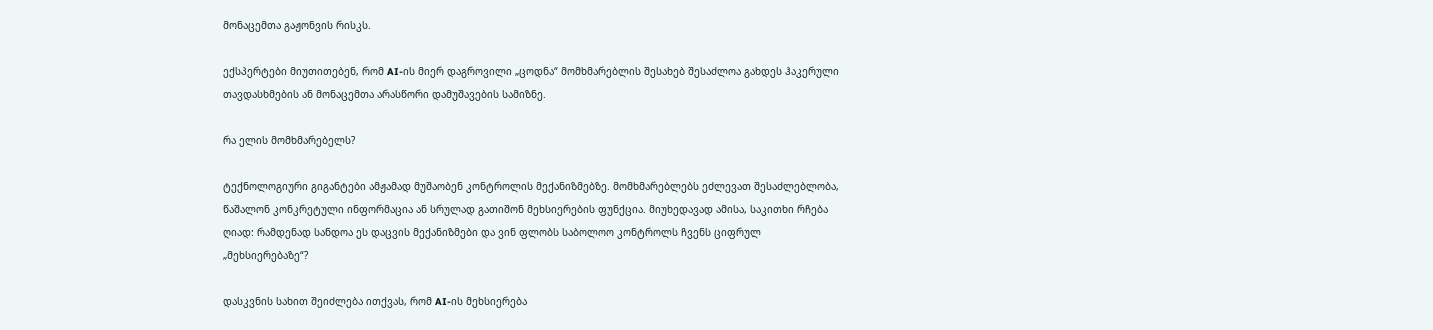მონაცემთა გაჟონვის რისკს.

ექსპერტები მიუთითებენ, რომ AI-ის მიერ დაგროვილი „ცოდნა“ მომხმარებლის შესახებ შესაძლოა გახდეს ჰაკერული თავდასხმების ან მონაცემთა არასწორი დამუშავების სამიზნე.

რა ელის მომხმარებელს?

ტექნოლოგიური გიგანტები ამჟამად მუშაობენ კონტროლის მექანიზმებზე. მომხმარებლებს ეძლევათ შესაძლებლობა, წაშალონ კონკრეტული ინფორმაცია ან სრულად გათიშონ მეხსიერების ფუნქცია. მიუხედავად ამისა, საკითხი რჩება ღიად: რამდენად სანდოა ეს დაცვის მექანიზმები და ვინ ფლობს საბოლოო კონტროლს ჩვენს ციფრულ „მეხსიერებაზე“?

დასკვნის სახით შეიძლება ითქვას, რომ AI-ის მეხსიერება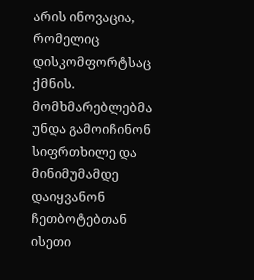არის ინოვაცია, რომელიც დისკომფორტსაც ქმნის. მომხმარებლებმა უნდა გამოიჩინონ სიფრთხილე და მინიმუმამდე დაიყვანონ ჩეთბოტებთან ისეთი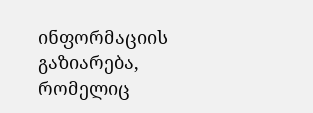ინფორმაციის გაზიარება, რომელიც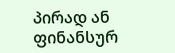პირად ან ფინანსურ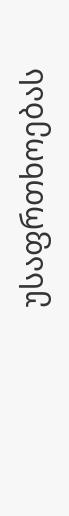უსაფრთხოებას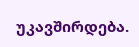უკავშირდება.